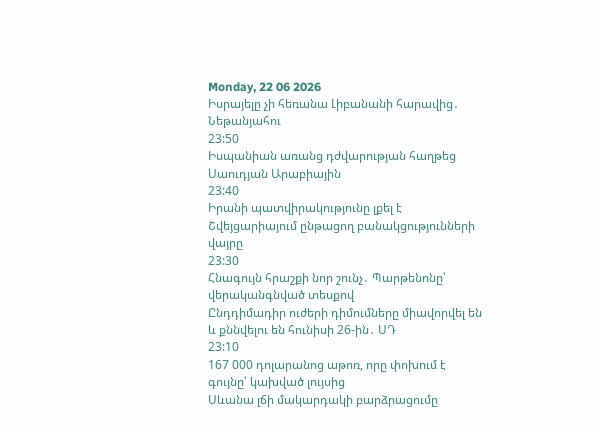Monday, 22 06 2026
Իսրայելը չի հեռանա Լիբանանի հարավից․ Նեթանյահու
23:50
Իսպանիան առանց դժվարության հաղթեց Սաուդյան Արաբիային
23:40
Իրանի պատվիրակությունը լքել է Շվեյցարիայում ընթացող բանակցությունների վայրը
23:30
Հնագույն հրաշքի նոր շունչ․ Պարթենոնը՝ վերականգնված տեսքով
Ընդդիմադիր ուժերի դիմումները միավորվել են և քննվելու են հունիսի 26-ին․ ՍԴ
23:10
167 000 դոլարանոց աթոռ, որը փոխում է գույնը՝ կախված լույսից
Սևանա լճի մակարդակի բարձրացումը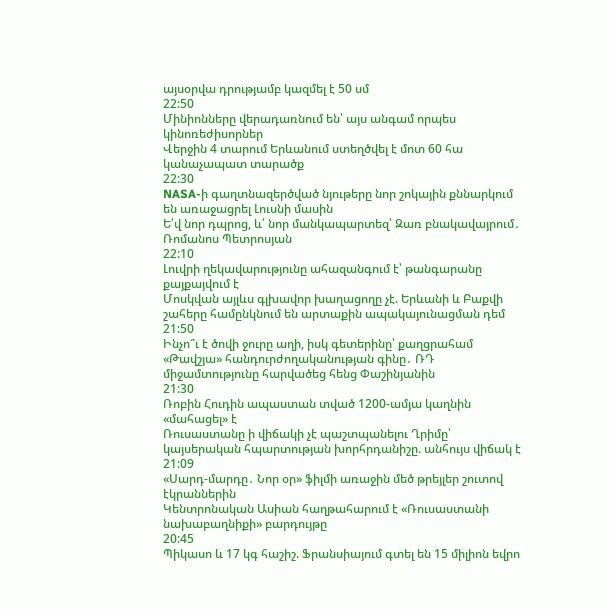այսօրվա դրությամբ կազմել է 50 սմ
22:50
Մինիոնները վերադառնում են՝ այս անգամ որպես կինոռեժիսորներ
Վերջին 4 տարում Երևանում ստեղծվել է մոտ 60 հա կանաչապատ տարածք
22:30
NASA-ի գաղտնազերծված նյութերը նոր շոկային քննարկում են առաջացրել Լուսնի մասին
Ե՛վ նոր դպրոց, և՛ նոր մանկապարտեզ՝ Զառ բնակավայրում․ Ռոմանոս Պետրոսյան
22:10
Լուվրի ղեկավարությունը ահազանգում է՝ թանգարանը քայքայվում է
Մոսկվան այլևս գլխավոր խաղացողը չէ. Երևանի և Բաքվի շահերը համընկնում են արտաքին ապակայունացման դեմ
21:50
Ինչո՞ւ է ծովի ջուրը աղի, իսկ գետերինը՝ քաղցրահամ
«Թավշյա» հանդուրժողականության գինը․ ՌԴ միջամտությունը հարվածեց հենց Փաշինյանին
21:30
Ռոբին Հուդին ապաստան տված 1200-ամյա կաղնին «մահացել» է
Ռուսաստանը ի վիճակի չէ պաշտպանելու Ղրիմը՝ կայսերական հպարտության խորհրդանիշը. անհույս վիճակ է
21:09
«Սարդ-մարդը․ Նոր օր» ֆիլմի առաջին մեծ թրեյլեր շուտով էկրաններին
Կենտրոնական Ասիան հաղթահարում է «Ռուսաստանի նախաբաղնիքի» բարդույթը
20:45
Պիկասո և 17 կգ հաշիշ. Ֆրանսիայում գտել են 15 միլիոն եվրո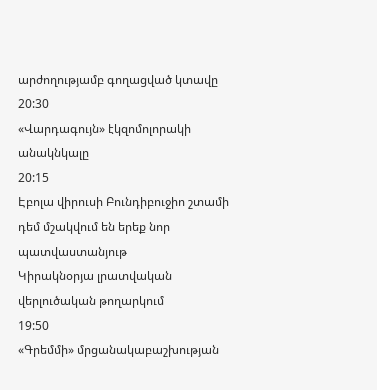արժողությամբ գողացված կտավը
20:30
«Վարդագույն» էկզոմոլորակի անակնկալը
20:15
Էբոլա վիրուսի Բունդիբուջիո շտամի դեմ մշակվում են երեք նոր պատվաստանյութ
Կիրակնօրյա լրատվական վերլուծական թողարկում
19:50
«Գրեմմի» մրցանակաբաշխության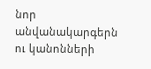նոր անվանակարգերն ու կանոնների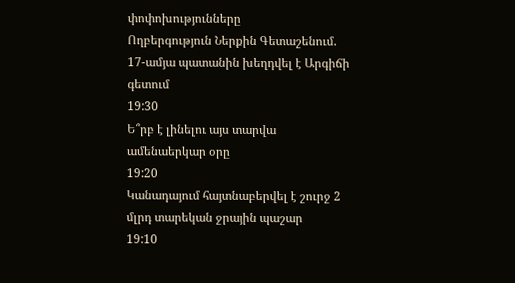փոփոխությունները
Ողբերգություն Ներքին Գետաշենում. 17-ամյա պատանին խեղդվել է Արգիճի գետում
19:30
Ե՞րբ է լինելու այս տարվա ամենաերկար օրը
19:20
Կանադայում հայտնաբերվել է շուրջ 2 մլրդ տարեկան ջրային պաշար
19:10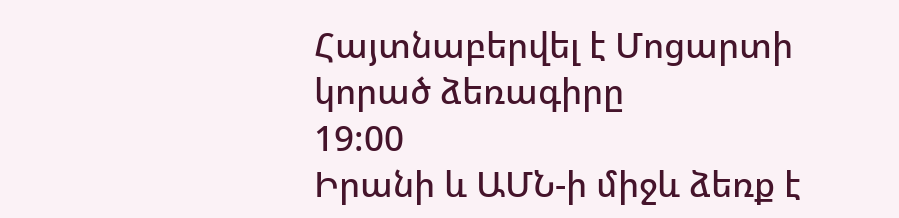Հայտնաբերվել է Մոցարտի կորած ձեռագիրը
19:00
Իրանի և ԱՄՆ-ի միջև ձեռք է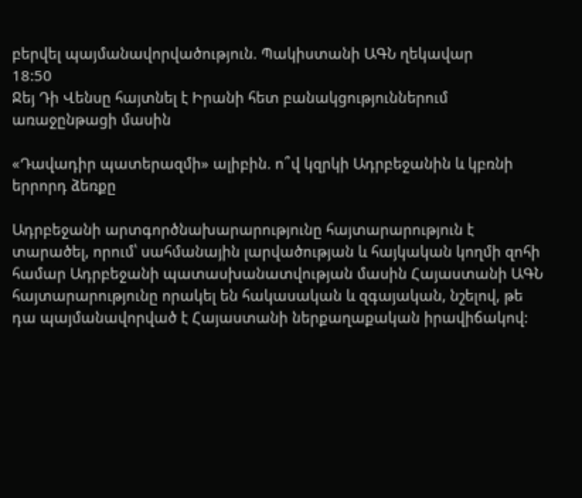բերվել պայմանավորվածություն. Պակիստանի ԱԳՆ ղեկավար
18:50
Ջեյ Դի Վենսը հայտնել է Իրանի հետ բանակցություններում առաջընթացի մասին

«Դավադիր պատերազմի» ալիբին. ո՞վ կզրկի Ադրբեջանին և կբռնի երրորդ ձեռքը

Ադրբեջանի արտգործնախարարությունը հայտարարություն է տարածել, որում՝ սահմանային լարվածության և հայկական կողմի զոհի համար Ադրբեջանի պատասխանատվության մասին Հայաստանի ԱԳՆ հայտարարությունը որակել են հակասական և զգայական, նշելով, թե դա պայմանավորված է Հայաստանի ներքաղաքական իրավիճակով: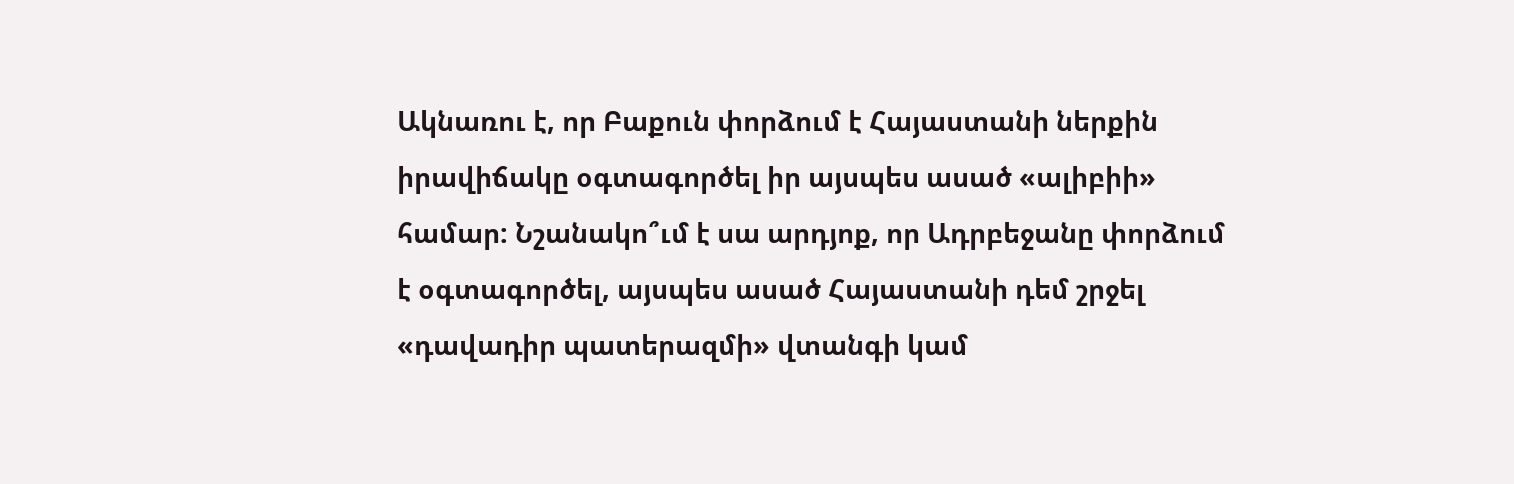Ակնառու է, որ Բաքուն փորձում է Հայաստանի ներքին իրավիճակը օգտագործել իր այսպես ասած «ալիբիի» համար: Նշանակո՞ւմ է սա արդյոք, որ Ադրբեջանը փորձում է օգտագործել, այսպես ասած Հայաստանի դեմ շրջել «դավադիր պատերազմի» վտանգի կամ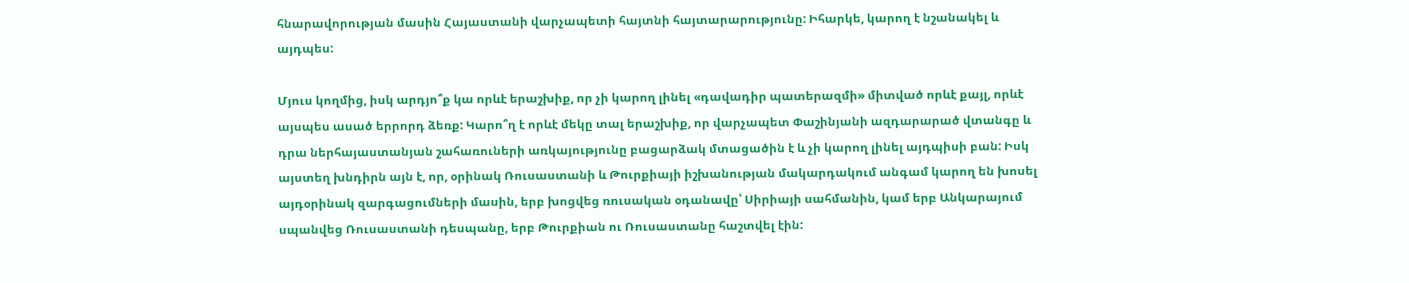հնարավորության մասին Հայաստանի վարչապետի հայտնի հայտարարությունը: Իհարկե, կարող է նշանակել և այդպես:

Մյուս կողմից, իսկ արդյո՞ք կա որևէ երաշխիք, որ չի կարող լինել «դավադիր պատերազմի» միտված որևէ քայլ, որևէ այսպես ասած երրորդ ձեռք: Կարո՞ղ է որևէ մեկը տալ երաշխիք, որ վարչապետ Փաշինյանի ազդարարած վտանգը և դրա ներհայաստանյան շահառուների առկայությունը բացարձակ մտացածին է և չի կարող լինել այդպիսի բան: Իսկ այստեղ խնդիրն այն է, որ, օրինակ Ռուսաստանի և Թուրքիայի իշխանության մակարդակում անգամ կարող են խոսել այդօրինակ զարգացումների մասին, երբ խոցվեց ռուսական օդանավը՝ Սիրիայի սահմանին, կամ երբ Անկարայում սպանվեց Ռուսաստանի դեսպանը, երբ Թուրքիան ու Ռուսաստանը հաշտվել էին: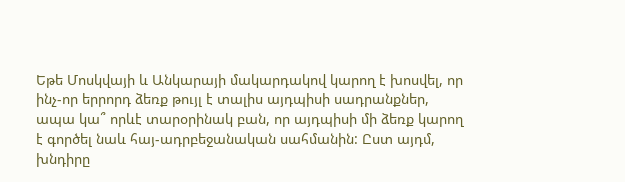Եթե Մոսկվայի և Անկարայի մակարդակով կարող է խոսվել, որ ինչ-որ երրորդ ձեռք թույլ է տալիս այդպիսի սադրանքներ, ապա կա՞ որևէ տարօրինակ բան, որ այդպիսի մի ձեռք կարող է գործել նաև հայ-ադրբեջանական սահմանին: Ըստ այդմ, խնդիրը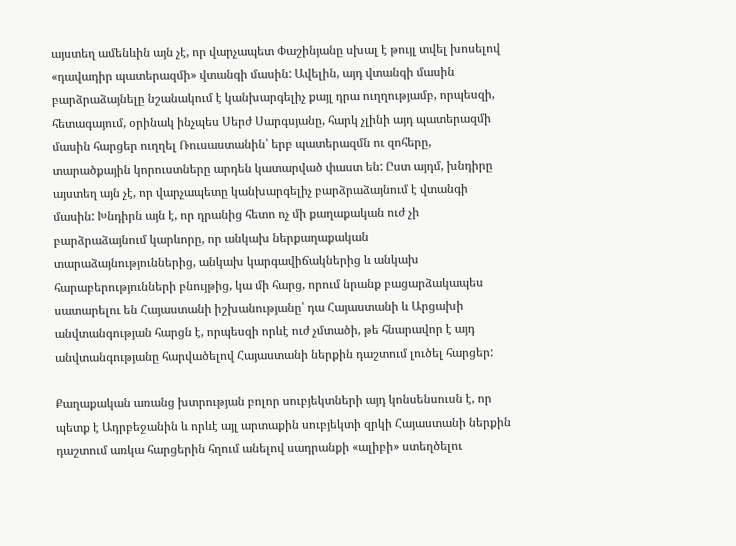այստեղ ամենևին այն չէ, որ վարչապետ Փաշինյանը սխալ է թույլ տվել խոսելով «դավադիր պատերազմի» վտանգի մասին: Ավելին, այդ վտանգի մասին բարձրաձայնելը նշանակում է կանխարգելիչ քայլ դրա ուղղությամբ, որպեսզի, հետագայում, օրինակ ինչպես Սերժ Սարգսյանը, հարկ չլինի այդ պատերազմի մասին հարցեր ուղղել Ռուսաստանին՝ երբ պատերազմն ու զոհերը, տարածքային կորուստները արդեն կատարված փաստ են: Ըստ այդմ, խնդիրը այստեղ այն չէ, որ վարչապետը կանխարգելիչ բարձրաձայնում է վտանգի մասին: Խնդիրն այն է, որ դրանից հետո ոչ մի քաղաքական ուժ չի բարձրաձայնում կարևորը, որ անկախ ներքաղաքական տարաձայնություններից, անկախ կարգավիճակներից և անկախ հարաբերությունների բնույթից, կա մի հարց, որում նրանք բացարձակապես սատարելու են Հայաստանի իշխանությանը՝ դա Հայաստանի և Արցախի անվտանգության հարցն է, որպեսզի որևէ ուժ չմտածի, թե հնարավոր է այդ անվտանգությանը հարվածելով Հայաստանի ներքին դաշտում լուծել հարցեր:

Քաղաքական առանց խտրության բոլոր սուբյեկտների այդ կոնսենսուսն է, որ պետք է Ադրբեջանին և որևէ այլ արտաքին սուբյեկտի զրկի Հայաստանի ներքին դաշտում առկա հարցերին հղում անելով սադրանքի «ալիբի» ստեղծելու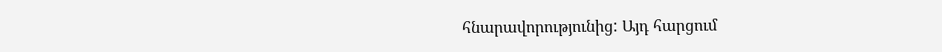հնարավորությունից: Այդ հարցում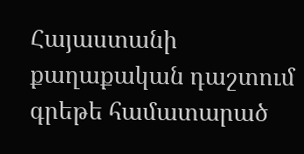Հայաստանի քաղաքական դաշտում գրեթե համատարած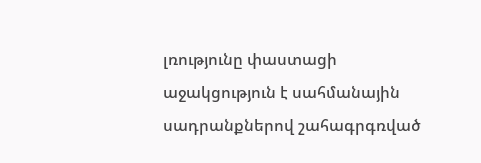լռությունը փաստացի աջակցություն է սահմանային սադրանքներով շահագրգռված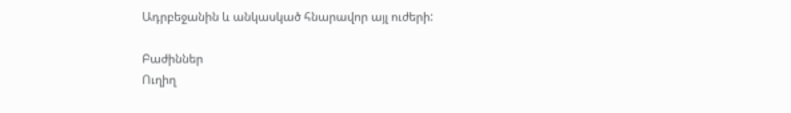Ադրբեջանին և անկասկած հնարավոր այլ ուժերի:

Բաժիններ
Ուղիղ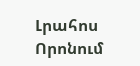Լրահոս
Որոնում